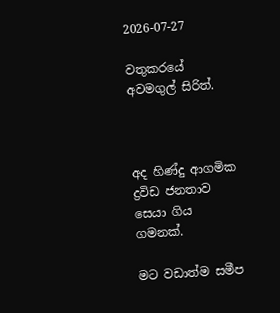2026-07-27

වතුකරයේ අවමගුල් සිරිත්.



අද හිණ්දු ආගමික ද්‍රවිඩ ජනතාව සෙයා ගිය ගමනක්.

මට වඩාත්ම සමීප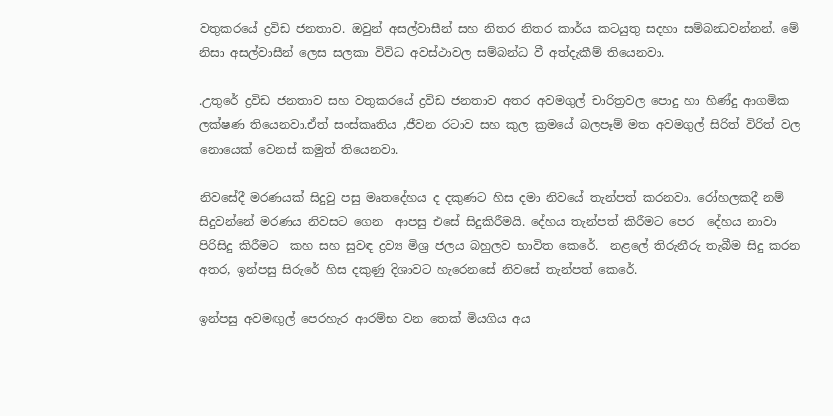වතුකරයේ ද්‍රවිඩ ජනතාව. ඔවුන් අසල්වාසීන් සහ නිතර නිතර කාර්ය කටයුතු සදහා සම්බන්‍ධවන්නන්. මේ නිසා අසල්වාසීන් ලෙස සලකා විවිධ අවස්ථාවල සම්බන්ධ වී අත්දැකීම් තියෙනවා.

.උතුරේ ද්‍රවිඩ ජනතාව සහ වතුකරයේ ද්‍රවිඩ ජනතාව අතර අවමගුල් චාරිත්‍රවල පොදු හා හිණ්දු ආගමික ලක්ෂණ තියෙනවා.ඒත් සංස්කෘතිය ,ජීවන රටාව සහ කුල ක්‍රමයේ බලපෑම් මත අවමගුල් සිරිත් විරිත් වල නොයෙක් වෙනස් කමුත් තියෙනවා.

නිවසේදී මරණයක් සිදුවු පසු මෘතදේහය ද දකුණට හිස දමා නිවයේ තැන්පත් කරනවා. රෝහලකදී නම් සිදුවන්නේ මරණය නිවසට ගෙන  ආපසු එසේ සිදුකිරීමයි. දේහය තැන්පත් කිරීමට පෙර  දේහය නාවා පිරිසිදු කිරීමට  කහ සහ සුවඳ ද්‍රව්‍ය මිශ්‍ර ජලය බහුලව භාවිත කෙරේ.  නළලේ තිරුනීරු තැබීම සිදු කරන අතර, ඉන්පසු සිරුරේ හිස දකුණු දිශාවට හැරෙනසේ නිවසේ තැන්පත් කෙරේ.

ඉන්පසු අවමඟුල් පෙරහැර ආරම්භ වන තෙක් මියගිය අය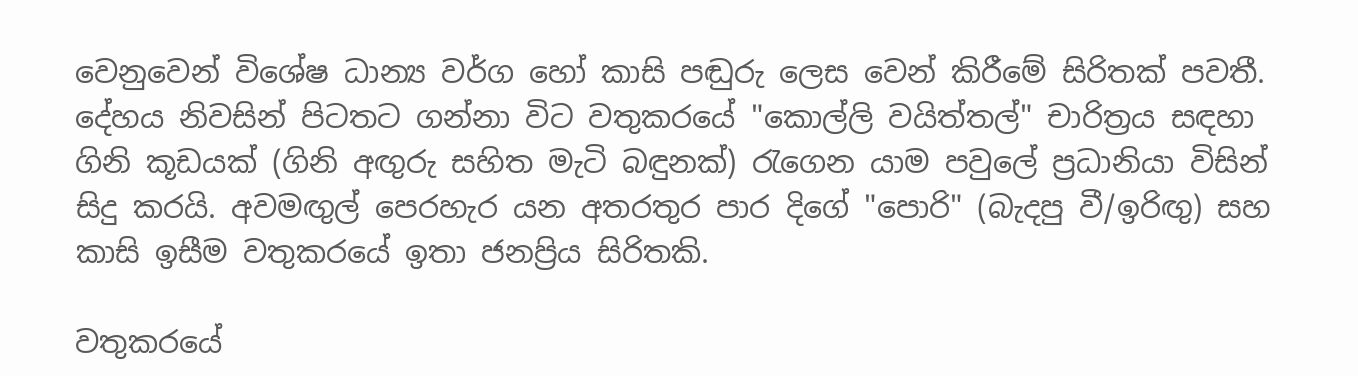වෙනුවෙන් විශේෂ ධාන්‍ය වර්ග හෝ කාසි පඬුරු ලෙස වෙන් කිරීමේ සිරිතක් පවතී. දේහය නිවසින් පිටතට ගන්නා විට වතුකරයේ "කොල්ලි වයිත්තල්" චාරිත්‍රය සඳහා ගිනි කූඩයක් (ගිනි අඟුරු සහිත මැටි බඳුනක්) රැගෙන යාම පවුලේ ප්‍රධානියා විසින් සිදු කරයි. අවමඟුල් පෙරහැර යන අතරතුර පාර දිගේ "පොරි" (බැදපු වී/ඉරිඟු) සහ කාසි ඉසීම වතුකරයේ ඉතා ජනප්‍රිය සිරිතකි.

වතුකරයේ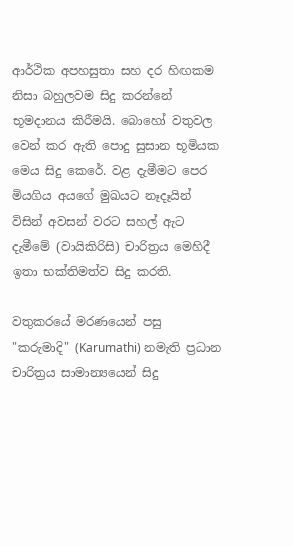ආර්ථික අපහසුතා සහ දර හිඟකම නිසා බහුලවම සිදු කරන්නේ භූමදානය කිරීමයි. බොහෝ වතුවල  වෙන් කර ඇති පොදු සුසාන භූමියක මෙය සිදු කෙරේ. වළ දැමීමට පෙර මියගිය අයගේ මුඛයට නෑදෑයින් විසින් අවසන් වරට සහල් ඇට දැමීමේ (වායිකිරිසි) චාරිත්‍රය මෙහිදී ඉතා භක්තිමත්ව සිදු කරති.

වතුකරයේ මරණයෙන් පසු "කරුමාදි" (Karumathi) නමැති ප්‍රධාන චාරිත්‍රය සාමාන්‍යයෙන් සිදු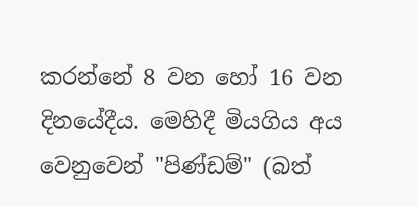කරන්නේ 8 වන හෝ 16 වන දිනයේදීය. මෙහිදී මියගිය අය වෙනුවෙන් "පිණ්ඩම්" (බත්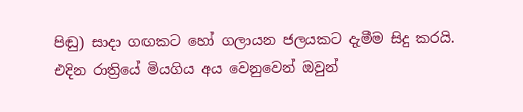පිඬු) සාදා ගඟකට හෝ ගලායන ජලයකට දැමීම සිදු කරයි. එදින රාත්‍රියේ මියගිය අය වෙනුවෙන් ඔවුන්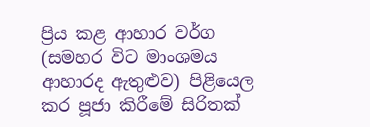ප්‍රිය කළ ආහාර වර්ග (සමහර විට මාංශමය ආහාරද ඇතුළුව) පිළියෙල කර පූජා කිරීමේ සිරිතක්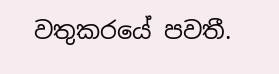වතුකරයේ පවතී.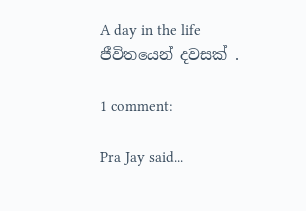A day in the life
ජීවිතයෙන් දවසක් .

1 comment:

Pra Jay said...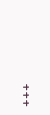+++